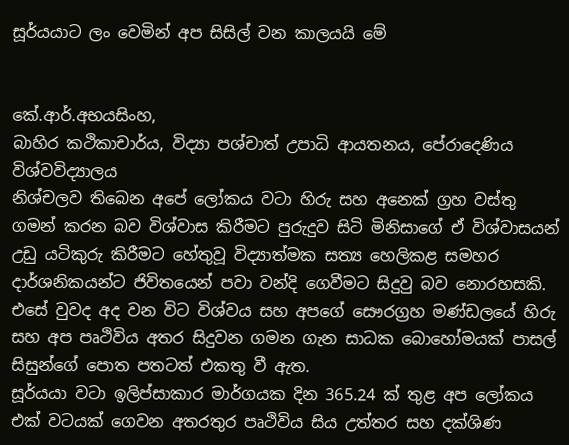සූර්යයාට ලං වෙමින් අප සිසිල් වන කාලයයි මේ


කේ.ආර්.අභයසිංහ,
බාහිර කථිකාචාර්ය, විද්‍යා පශ්චාත් උපාධි ආයතනය, පේරාදෙණිය විශ්වවිද්‍යාලය
නිශ්චලව තිබෙන අපේ ලෝකය වටා හිරු සහ අනෙක් ග්‍රහ වස්තු ගමන් කරන බව විශ්වාස කිරීමට පුරුදුව සිටි මිනිසාගේ ඒ විශ්වාසයන් උඩු යටිකුරු කිරීමට හේතුවූ විද්‍යාත්මක සත්‍ය හෙලිකළ සමහර දාර්ශනිකයන්ට ජිවිතයෙන් පවා වන්දි ගෙවීමට සිදුවු බව නොරහසකි. එසේ වුවද අද වන විට විශ්වය සහ අපගේ සෞරග්‍රහ මණ්ඩලයේ හිරු සහ අප පෘථිවිය අතර සිදුවන ගමන ගැන සාධක බොහෝමයක් පාසල් සිසුන්ගේ පොත පතටත් එකතු වී ඇත.
සූර්යයා වටා ඉලිප්සාකාර මාර්ගයක දින 365.24 ක් තුළ අප ලෝකය එක් වටයක් ගෙවන අතරතුර පෘථිවිය සිය උත්තර සහ දක්ශිණ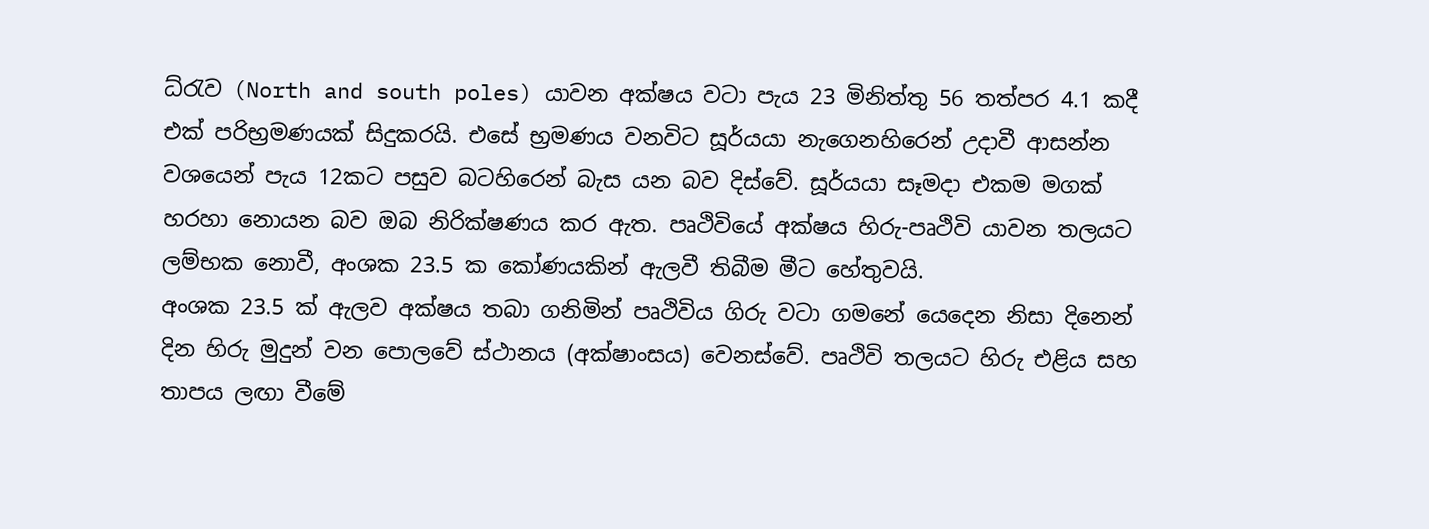ධ්රැව (North and south poles) යාවන අක්ෂය වටා පැය 23 මිනිත්තු 56 තත්පර 4.1 කදී එක් පරිභ්‍රමණයක් සිදුකරයි. එසේ භ්‍රමණය වනවිට සූර්යයා නැගෙනහිරෙන් උදාවී ආසන්න වශයෙන් පැය 12කට පසුව බටහිරෙන් බැස යන බව දිස්වේ. සූර්යයා සෑමදා එකම මගක් හරහා නොයන බව ඔබ නිරික්ෂණය කර ඇත. පෘථිවියේ අක්ෂය හිරු-පෘථිවි යාවන තලයට ලම්භක නොවී, අංශක 23.5 ක කෝණයකින් ඇලවී තිබීම මීට හේතුවයි.
අංශක 23.5 ක් ඇලව අක්ෂය තබා ගනිමින් පෘථිවිය ගිරු වටා ගමනේ යෙදෙන නිසා දිනෙන් දින හිරු මුදුන් වන පොලවේ ස්ථානය (අක්ෂාංසය) වෙනස්වේ. පෘථිවි තලයට හිරු එළිය සහ තාපය ලඟා වීමේ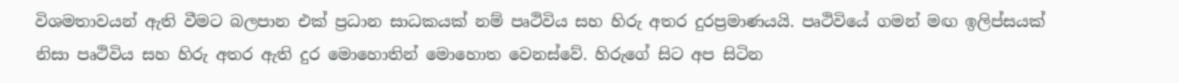විශමතාවයන් ඇති වීමට බලපාන එක් ප්‍රධාන සාධකයක් නම් පෘථිවිය සහ හිරු අතර දුරප්‍රමාණයයි. පෘථිවියේ ගමන් මඟ ඉලිප්සයක් නිසා පෘථිවිය සහ හිරු අතර ඇති දුර මොහොතින් මොහොත වෙනස්වේ. හිරුගේ සිට අප සිටින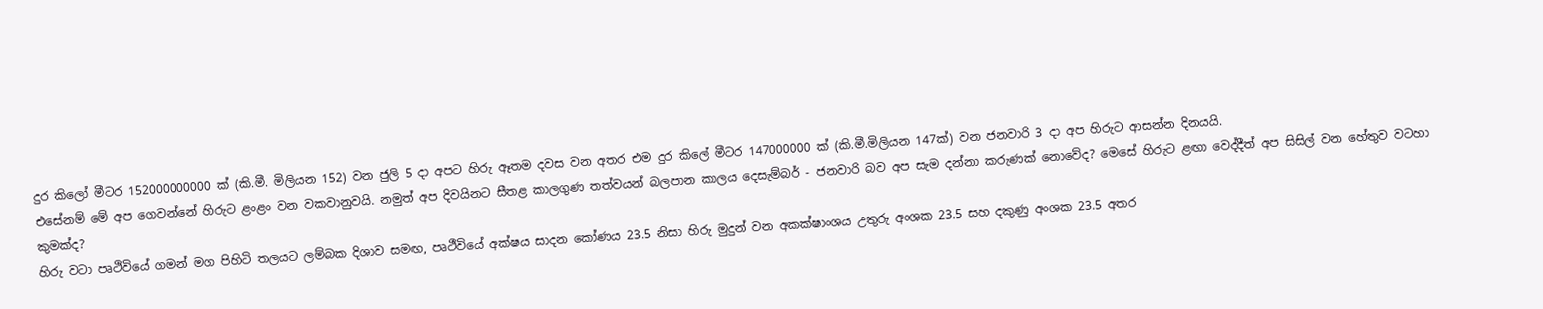දුර කිලෝ මීටර 152000000000 ක් (කි.මී. මිලියන 152) වන ජුලි 5 දා අපට හිරු ඈතම දවස වන අතර එම දුර කිලේ මීටර 147000000 ක් (කි.මී.මිලියන 147ක්) වන ජනවාරි 3 දා අප හිරුට ආසන්න දිනයයි.
එසේනම් මේ අප ගෙවන්නේ හිරුට ළංළං වන වකවානුවයි. නමුත් අප දිවයිනට සීතළ කාලගුණ තත්වයන් බලපාන කාලය දෙසැම්බර් - ජනවාරි බව අප සැම දන්නා කරුණක් නොවේද? මෙසේ හිරුට ළඟා වෙද්දීත් අප සිසිල් වන හේතුව වටහා කුමක්ද?
හිරු වටා පෘථිවියේ ගමන් මග පිහිටි තලයට ලම්බක දිශාව සමඟ, පෘථීවියේ අක්ෂය සාදන කෝණය 23.5 නිසා හිරු මුදුන් වන අකක්ෂාංශය උතුරු අංශක 23.5 සහ දකුණු අංශක 23.5 අතර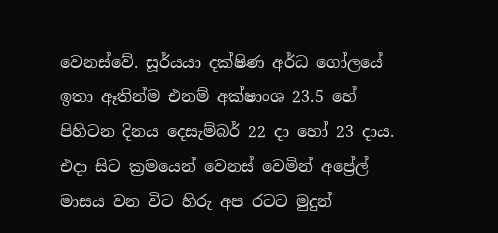වෙනස්වේ. සූර්යයා දක්ෂිණ අර්ධ ගෝලයේ ඉතා ඈතින්ම එනම් අක්ෂාංශ 23.5 හේ පිහිටන දිනය දෙසැම්බර් 22 දා හෝ 23 දාය. එදා සිට ක්‍රමයෙන් වෙනස් වෙමින් අප්‍රේල් මාසය වන විට හිරු අප රටට මුදුන්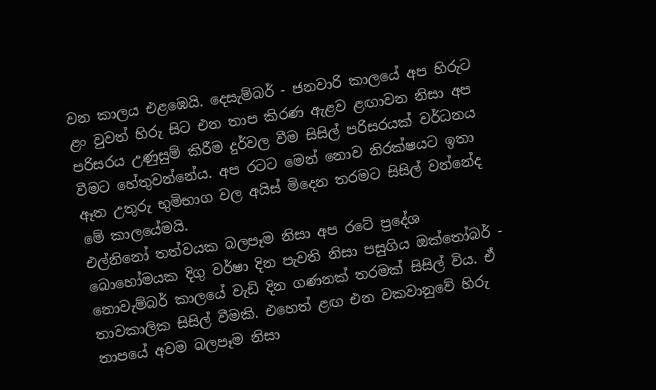වන කාලය එළඹෙයි. දෙසැම්බර් - ජනවාරි කාලයේ අප හිරුට ළං වුවත් හිරු සිට එන තාප කිරණ ඇළව ළඟාවන නිසා අප පරිසරය උණුසුම් කිරීම දුර්වල වීම සිසිල් පරිසරයක් වර්ධනය වීමට හේතුවන්නේය. අප රටට මෙන් නොව නිරක්ෂයට ඉතා ඈත උතුරු භුමිභාග වල අයිස් මිදෙන තරමට සිසිල් වන්නේද මේ කාලයේමයි.
එල්නිනෝ තත්වයක බලපෑම නිසා අප රටේ ප්‍රදේශ බොහෝමයක දිගු වර්ෂා දින පැවති නිසා පසුගිය ඔක්තෝබර් - නොවැම්බර් කාලයේ වැඩි දින ගණනක් තරමක් සිසිල් විය. ඒ තාවකාලික සිසිල් වීමකි. එහෙත් ළඟ එන වකවානුවේ හිරු තාපයේ අවම බලපෑම නිසා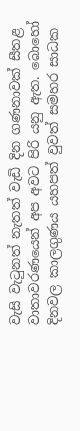වැසි වැටුනත් නැතත් වැඩි දින ගණනාවක් සීතළ වාතාවරණයෙන් අප අවට පිරි යනු ඇත. බොහෝ දිනවල කාලගුණය යහපත් වුවත් සමහර සාධක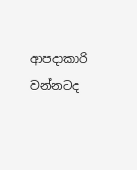ආපදාකාරි වන්නටද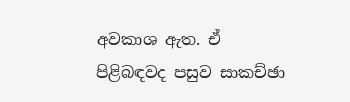අවකාශ ඇත. ඒ පිළිබඳවද පසුව සාකච්ඡා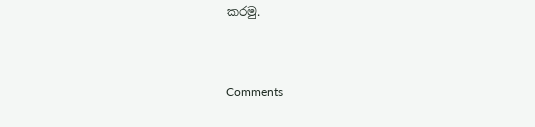කරමු.


Comments